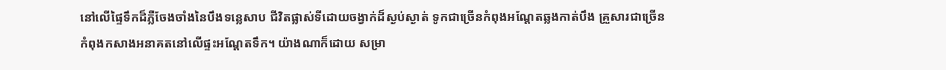នៅលើផ្ទៃទឹកដ៏ភ្លឺចែងចាំងនៃបឹងទន្លេសាប ជីវិតផ្លាស់ទីដោយចង្វាក់ដ៏ស្ងប់ស្ងាត់ ទូកជាច្រើនកំពុងអណ្តែតឆ្លងកាត់បឹង គ្រួសារជាច្រើនកំពុងកសាងអនាគតនៅលើផ្ទះអណ្តែតទឹក។ យ៉ាងណាក៏ដោយ សម្រា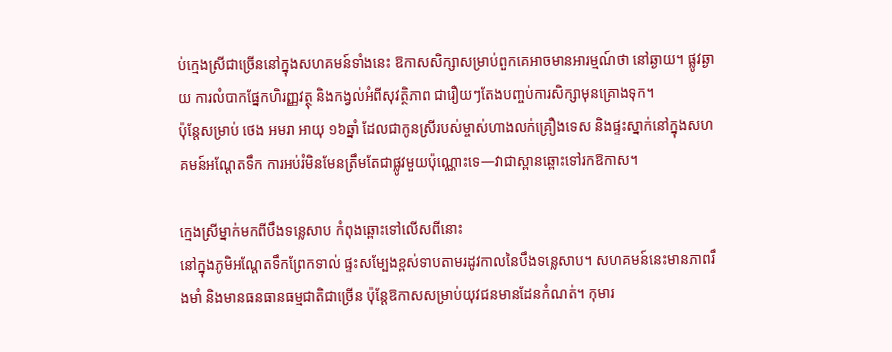ប់ក្មេងស្រីជាច្រើននៅក្នុងសហគមន៍ទាំងនេះ ឱកាសសិក្សាសម្រាប់ពួកគេអាចមានអារម្មណ៍ថា នៅឆ្ងាយ។ ផ្លូវឆ្ងាយ ការលំបាកផ្នែកហិរញ្ញវត្ថុ និងកង្វល់អំពីសុវត្ថិភាព ជារឿយៗតែងបញ្ចប់ការសិក្សាមុនគ្រោងទុក។
ប៉ុន្តែសម្រាប់ ថេង អមរា អាយុ ១៦ឆ្នាំ ដែលជាកូនស្រីរបស់ម្ចាស់ហាងលក់គ្រឿងទេស និងផ្ទះស្នាក់នៅក្នុងសហគមន៍អណ្តែតទឹក ការអប់រំមិនមែនត្រឹមតែជាផ្លូវមួយប៉ុណ្ណោះទេ—វាជាស្ពានឆ្ពោះទៅរកឱកាស។

ក្មេងស្រីម្នាក់មកពីបឹងទន្លេសាប កំពុងឆ្ពោះទៅលើសពីនោះ
នៅក្នុងភូមិអណ្តែតទឹកព្រែកទាល់ ផ្ទះសម្បែងខ្ពស់ទាបតាមរដូវកាលនៃបឹងទន្លេសាប។ សហគមន៍នេះមានភាពរឹងមាំ និងមានធនធានធម្មជាតិជាច្រើន ប៉ុន្តែឱកាសសម្រាប់យុវជនមានដែនកំណត់។ កុមារ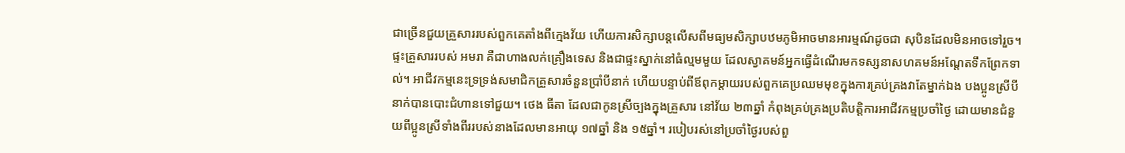ជាច្រើនជួយគ្រួសាររបស់ពួកគេតាំងពីក្មេងវ័យ ហើយការសិក្សាបន្តលើសពីមធ្យមសិក្សាបឋមភូមិអាចមានអារម្មណ៍ដូចជា សុបិនដែលមិនអាចទៅរួច។
ផ្ទះគ្រួសាររបស់ អមរា គឺជាហាងលក់គ្រឿងទេស និងជាផ្ទះស្នាក់នៅធំល្មមមួយ ដែលស្វាគមន៍អ្នកធ្វើដំណើរមកទស្សនាសហគមន៍អណ្តែតទឹកព្រែកទាល់។ អាជីវកម្មនេះទ្រទ្រង់សមាជិកគ្រួសារចំនួនប្រាំបីនាក់ ហើយបន្ទាប់ពីឪពុកម្តាយរបស់ពួកគេប្រឈមមុខក្នុងការគ្រប់គ្រងវាតែម្នាក់ឯង បងប្អូនស្រីបីនាក់បានបោះជំហានទៅជួយ។ ថេង ធីតា ដែលជាកូនស្រីច្បងក្នុងគ្រួសារ នៅវ័យ ២៣ឆ្នាំ កំពុងគ្រប់គ្រងប្រតិបត្តិការអាជីវកម្មប្រចាំថ្ងៃ ដោយមានជំនួយពីប្អូនស្រីទាំងពីររបស់នាងដែលមានអាយុ ១៧ឆ្នាំ និង ១៥ឆ្នាំ។ របៀបរស់នៅប្រចាំថ្ងៃរបស់ពួ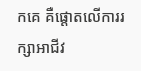កគេ គឺផ្តោតលើការរក្សាអាជីវ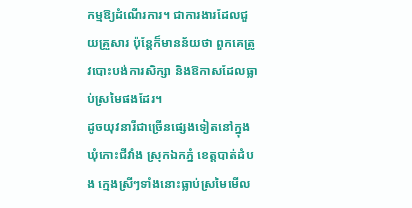កម្មឱ្យដំណើរការ។ ជាការងារដែលជួយគ្រួសារ ប៉ុន្តែក៏មានន័យថា ពួកគេត្រូវបោះបង់ការសិក្សា និងឱកាសដែលធ្លាប់ស្រមៃផងដែរ។
ដូចយុវនារីជាច្រើនផ្សេងទៀតនៅក្នុងឃុំកោះជីវាំង ស្រុកឯកភ្នំ ខេត្តបាត់ដំបង ក្មេងស្រីៗទាំងនោះធ្លាប់ស្រមៃមើល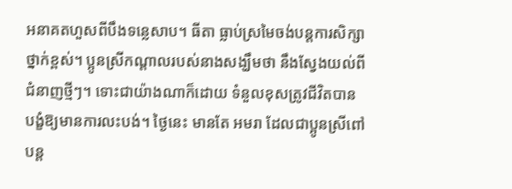អនាគតហួសពីបឹងទន្លេសាប។ ធីតា ធ្លាប់ស្រមៃចង់បន្តការសិក្សាថ្នាក់ខ្ពស់។ ប្អូនស្រីកណ្តាលរបស់នាងសង្ឃឹមថា នឹងស្វែងយល់ពីជំនាញថ្មីៗ។ ទោះជាយ៉ាងណាក៏ដោយ ទំនួលខុសត្រូវជីវិតបានបង្ខំឱ្យមានការលះបង់។ ថ្ងៃនេះ មានតែ អមរា ដែលជាប្អូនស្រីពៅ បន្ត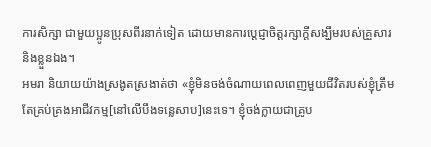ការសិក្សា ជាមួយប្អូនប្រុសពីរនាក់ទៀត ដោយមានការប្តេជ្ញាចិត្តរក្សាក្តីសង្ឃឹមរបស់គ្រួសារ និងខ្លួនឯង។
អមរា និយាយយ៉ាងស្រងូតស្រងាត់ថា «ខ្ញុំមិនចង់ចំណាយពេលពេញមួយជីវិតរបស់ខ្ញុំត្រឹមតែគ្រប់គ្រងអាជីវកម្ម[នៅលើបឹងទន្លេសាប]នេះទេ។ ខ្ញុំចង់ក្លាយជាគ្រូប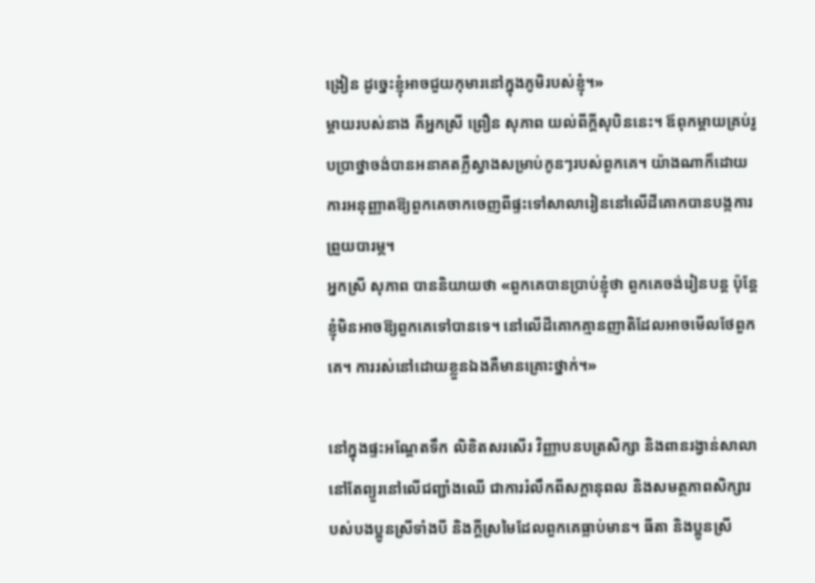ង្រៀន ដូច្នេះខ្ញុំអាចជួយកុមារនៅក្នុងភូមិរបស់ខ្ញុំ។»
ម្តាយរបស់នាង គឺអ្នកស្រី ព្រឿន សុភាព យល់ពីក្តីសុបិននេះ។ ឪពុកម្តាយគ្រប់រូបប្រាថ្នាចង់បានអនាគតភ្លឺស្វាងសម្រាប់កូនៗរបស់ពួកគេ។ យ៉ាងណាក៏ដោយ ការអនុញ្ញាតឱ្យពួកគេចាកចេញពីផ្ទះទៅសាលារៀននៅលើដីគោកបានបង្កការព្រួយបារម្ភ។
អ្នកស្រី សុភាព បាននិយាយថា «ពួកគេបានប្រាប់ខ្ញុំថា ពួកគេចង់រៀនបន្ត ប៉ុន្តែខ្ញុំមិនអាចឱ្យពួកគេទៅបានទេ។ នៅលើដីគោកគ្មានញាតិដែលអាចមើលថែពួកគេ។ ការរស់នៅដោយខ្លួនឯងគឺមានគ្រោះថ្នាក់។»

នៅក្នុងផ្ទះអណ្តែតទឹក លិខិតសរសើរ វិញ្ញាបនបត្រសិក្សា និងពានរង្វាន់សាលា នៅតែព្យួរនៅលើជញ្ជាំងឈើ ជាការរំលឹកពីសក្តានុពល និងសមត្ថភាពសិក្សារបស់បងប្អូនស្រីទាំងបី និងក្តីស្រមៃដែលពួកគេធ្លាប់មាន។ ធីតា និងប្អូនស្រី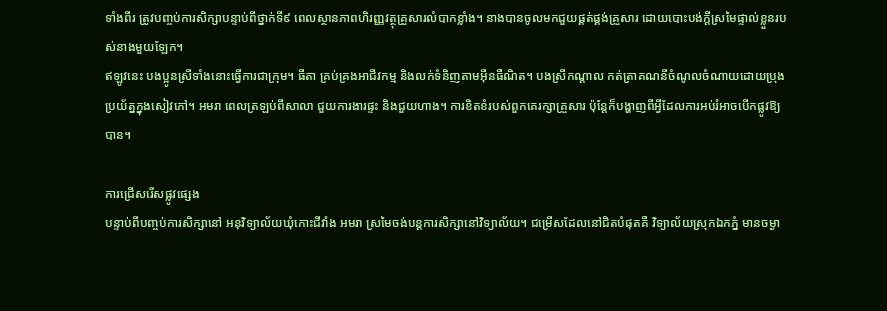ទាំងពីរ ត្រូវបញ្ចប់ការសិក្សាបន្ទាប់ពីថ្នាក់ទី៩ ពេលស្ថានភាពហិរញ្ញវត្ថុគ្រួសារលំបាកខ្លាំង។ នាងបានចូលមកជួយផ្គត់ផ្គង់គ្រួសារ ដោយបោះបង់ក្តីស្រមៃផ្ទាល់ខ្លួនរបស់នាងមួយឡែក។
ឥឡូវនេះ បងប្អូនស្រីទាំងនោះធ្វើការជាក្រុម។ ធីតា គ្រប់គ្រងអាជីវកម្ម និងលក់ទំនិញតាមអ៊ីនធឺណិត។ បងស្រីកណ្តាល កត់ត្រាគណនីចំណូលចំណាយដោយប្រុងប្រយ័ត្នក្នុងសៀវភៅ។ អមរា ពេលត្រឡប់ពីសាលា ជួយការងារផ្ទះ និងជួយហាង។ ការខិតខំរបស់ពួកគេរក្សាគ្រួសារ ប៉ុន្តែក៏បង្ហាញពីអ្វីដែលការអប់រំអាចបើកផ្លូវឱ្យបាន។

ការជ្រើសរើសផ្លូវផ្សេង
បន្ទាប់ពីបញ្ចប់ការសិក្សានៅ អនុវិទ្យាល័យឃុំកោះជីវាំង អមរា ស្រមៃចង់បន្តការសិក្សានៅវិទ្យាល័យ។ ជម្រើសដែលនៅជិតបំផុតគឺ វិទ្យាល័យស្រុកឯកភ្នំ មានចម្ងា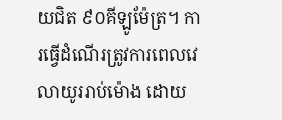យជិត ៩០គីឡូម៉ែត្រ។ ការធ្វើដំណើរត្រូវការពេលវេលាយូររាប់ម៉ោង ដោយ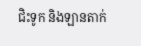ជិះទូក និងឡានតាក់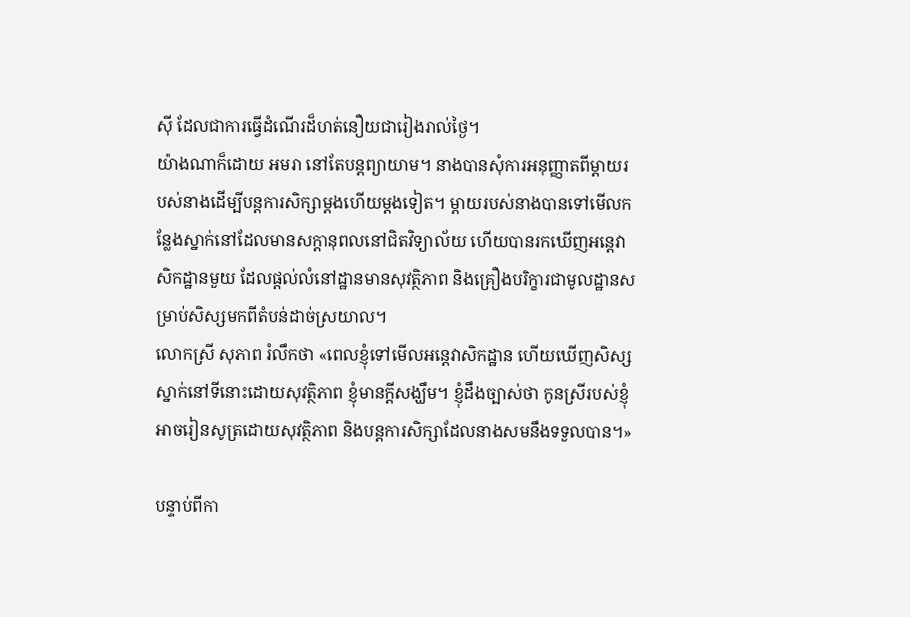ស៊ី ដែលជាការធ្វើដំណើរដ៏ហត់នឿយជារៀងរាល់ថ្ងៃ។
យ៉ាងណាក៏ដោយ អមរា នៅតែបន្តព្យាយាម។ នាងបានសុំការអនុញ្ញាតពីម្តាយរបស់នាងដើម្បីបន្តការសិក្សាម្តងហើយម្តងទៀត។ ម្តាយរបស់នាងបានទៅមើលកន្លែងស្នាក់នៅដែលមានសក្តានុពលនៅជិតវិទ្យាល័យ ហើយបានរកឃើញអន្តេវាសិកដ្ឋានមួយ ដែលផ្តល់លំនៅដ្ឋានមានសុវត្ថិភាព និងគ្រឿងបរិក្ខារជាមូលដ្ឋានសម្រាប់សិស្សមកពីតំបន់ដាច់ស្រយាល។
លោកស្រី សុភាព រំលឹកថា «ពេលខ្ញុំទៅមើលអន្តេវាសិកដ្ឋាន ហើយឃើញសិស្សស្នាក់នៅទីនោះដោយសុវត្ថិភាព ខ្ញុំមានក្តីសង្ឃឹម។ ខ្ញុំដឹងច្បាស់ថា កូនស្រីរបស់ខ្ញុំអាចរៀនសូត្រដោយសុវត្ថិភាព និងបន្តការសិក្សាដែលនាងសមនឹងទទួលបាន។»

បន្ទាប់ពីកា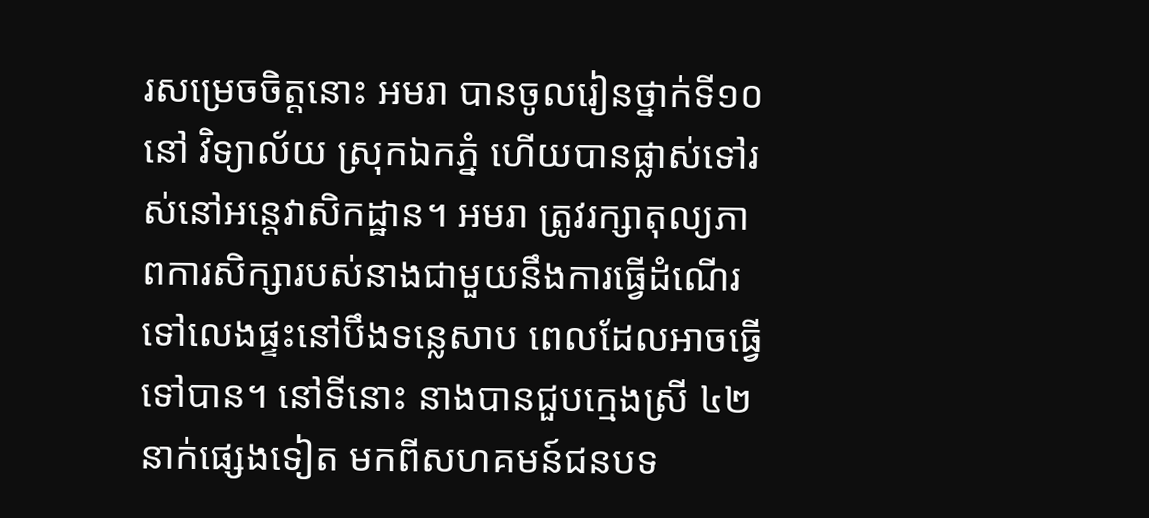រសម្រេចចិត្តនោះ អមរា បានចូលរៀនថ្នាក់ទី១០ នៅ វិទ្យាល័យ ស្រុកឯកភ្នំ ហើយបានផ្លាស់ទៅរស់នៅអន្តេវាសិកដ្ឋាន។ អមរា ត្រូវរក្សាតុល្យភាពការសិក្សារបស់នាងជាមួយនឹងការធ្វើដំណើរទៅលេងផ្ទះនៅបឹងទន្លេសាប ពេលដែលអាចធ្វើទៅបាន។ នៅទីនោះ នាងបានជួបក្មេងស្រី ៤២នាក់ផ្សេងទៀត មកពីសហគមន៍ជនបទ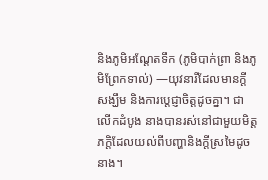និងភូមិអណ្តែតទឹក (ភូមិបាក់ព្រា និងភូមិព្រែកទាល់) —យុវនារីដែលមានក្តីសង្ឃឹម និងការប្តេជ្ញាចិត្តដូចគ្នា។ ជាលើកដំបូង នាងបានរស់នៅជាមួយមិត្តភក្តិដែលយល់ពីបញ្ហានិងក្តីស្រមៃដូចនាង។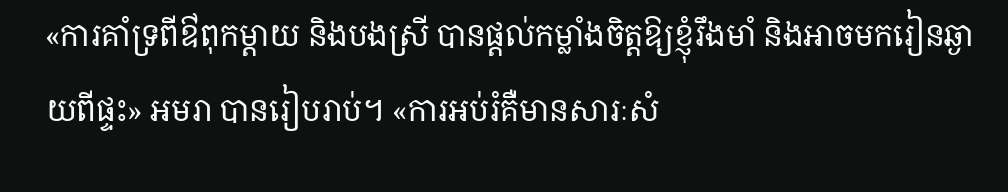«ការគាំទ្រពីឳពុកម្តាយ និងបងស្រី បានផ្តល់កម្លាំងចិត្តឱ្យខ្ញុំរឹងមាំ និងអាចមករៀនឆ្ងាយពីផ្ទះ» អមរា បានរៀបរាប់។ «ការអប់រំគឺមានសារៈសំ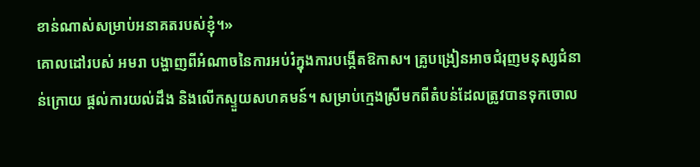ខាន់ណាស់សម្រាប់អនាគតរបស់ខ្ញុំ។»
គោលដៅរបស់ អមរា បង្ហាញពីអំណាចនៃការអប់រំក្នុងការបង្កើតឱកាស។ គ្រូបង្រៀនអាចជំរុញមនុស្សជំនាន់ក្រោយ ផ្តល់ការយល់ដឹង និងលើកស្ទួយសហគមន៍។ សម្រាប់ក្មេងស្រីមកពីតំបន់ដែលត្រូវបានទុកចោល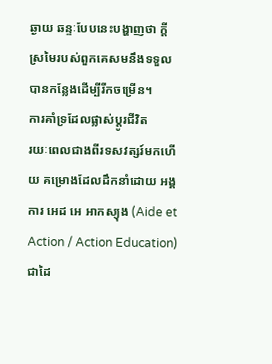ឆ្ងាយ ឆន្ទៈបែបនេះបង្ហាញថា ក្តីស្រមៃរបស់ពួកគេសមនឹងទទួលបានកន្លែងដើម្បីរីកចម្រើន។
ការគាំទ្រដែលផ្លាស់ប្តូរជីវិត
រយៈពេលជាងពីរទសវត្សរ៍មកហើយ គម្រោងដែលដឹកនាំដោយ អង្គការ អេដ អេ អាកស្យុង (Aide et Action / Action Education) ជាដៃ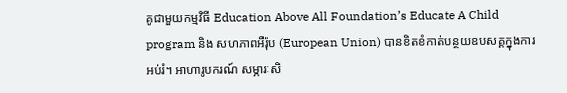គូជាមួយកម្មវិធី Education Above All Foundation’s Educate A Child program និង សហភាពអឺរ៉ុប (European Union) បានខិតខំកាត់បន្ថយឧបសគ្គក្នុងការអប់រំ។ អាហារូបករណ៍ សម្ភារៈសិ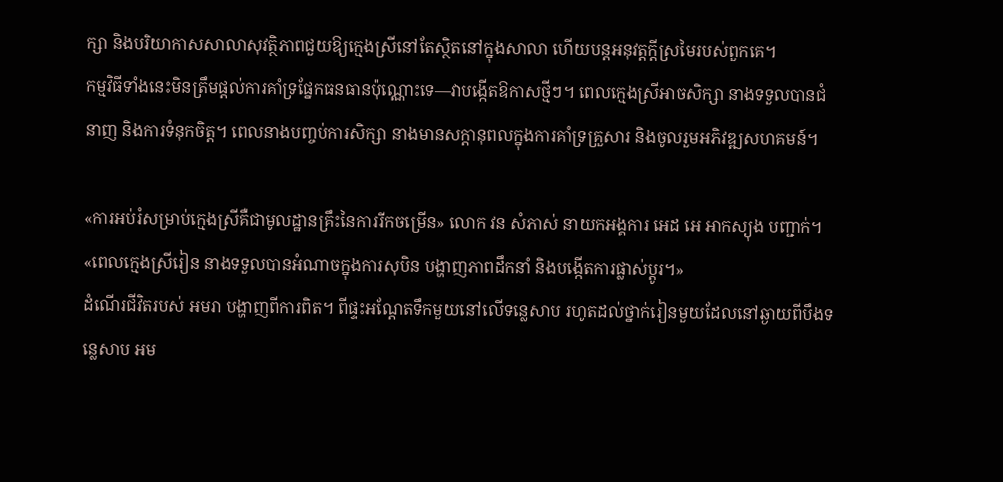ក្សា និងបរិយាកាសសាលាសុវត្ថិភាពជួយឱ្យក្មេងស្រីនៅតែស្ថិតនៅក្នុងសាលា ហើយបន្តអនុវត្តក្តីស្រមៃរបស់ពួកគេ។
កម្មវិធីទាំងនេះមិនត្រឹមផ្តល់ការគាំទ្រផ្នែកធនធានប៉ុណ្ណោះទេ—វាបង្កើតឱកាសថ្មីៗ។ ពេលក្មេងស្រីអាចសិក្សា នាងទទួលបានជំនាញ និងការទំនុកចិត្ត។ ពេលនាងបញ្ចប់ការសិក្សា នាងមានសក្តានុពលក្នុងការគាំទ្រគ្រួសារ និងចូលរួមអភិវឌ្ឍសហគមន៍។

«ការអប់រំសម្រាប់ក្មេងស្រីគឺជាមូលដ្ឋានគ្រឹះនៃការរីកចម្រើន» លោក វន សំភាស់ នាយកអង្គការ អេដ អេ អាកស្យុង បញ្ជាក់។ «ពេលក្មេងស្រីរៀន នាងទទួលបានអំណាចក្នុងការសុបិន បង្ហាញភាពដឹកនាំ និងបង្កើតការផ្លាស់ប្តូរ។»
ដំណើរជីវិតរបស់ អមរា បង្ហាញពីការពិត។ ពីផ្ទះអណ្តែតទឹកមួយនៅលើទន្លេសាប រហូតដល់ថ្នាក់រៀនមួយដែលនៅឆ្ងាយពីបឹងទន្លេសាប អម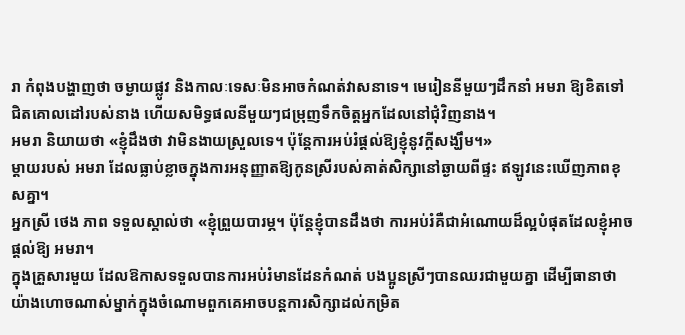រា កំពុងបង្ហាញថា ចម្ងាយផ្លូវ និងកាលៈទេសៈមិនអាចកំណត់វាសនាទេ។ មេរៀននីមួយៗដឹកនាំ អមរា ឱ្យខិតទៅជិតគោលដៅរបស់នាង ហើយសមិទ្ធផលនីមួយៗជម្រុញទឹកចិត្តអ្នកដែលនៅជុំវិញនាង។
អមរា និយាយថា «ខ្ញុំដឹងថា វាមិនងាយស្រួលទេ។ ប៉ុន្តែការអប់រំផ្តល់ឱ្យខ្ញុំនូវក្តីសង្ឃឹម។»
ម្តាយរបស់ អមរា ដែលធ្លាប់ខ្លាចក្នុងការអនុញ្ញាតឱ្យកូនស្រីរបស់គាត់សិក្សានៅឆ្ងាយពីផ្ទះ ឥឡូវនេះឃើញភាពខុសគ្នា។
អ្នកស្រី ថេង ភាព ទទួលស្គាល់ថា «ខ្ញុំព្រួយបារម្ភ។ ប៉ុន្តែខ្ញុំបានដឹងថា ការអប់រំគឺជាអំណោយដ៏ល្អបំផុតដែលខ្ញុំអាចផ្តល់ឱ្យ អមរា។
ក្នុងគ្រួសារមួយ ដែលឱកាសទទួលបានការអប់រំមានដែនកំណត់ បងប្អូនស្រីៗបានឈរជាមួយគ្នា ដើម្បីធានាថា យ៉ាងហោចណាស់ម្នាក់ក្នុងចំណោមពួកគេអាចបន្តការសិក្សាដល់កម្រិត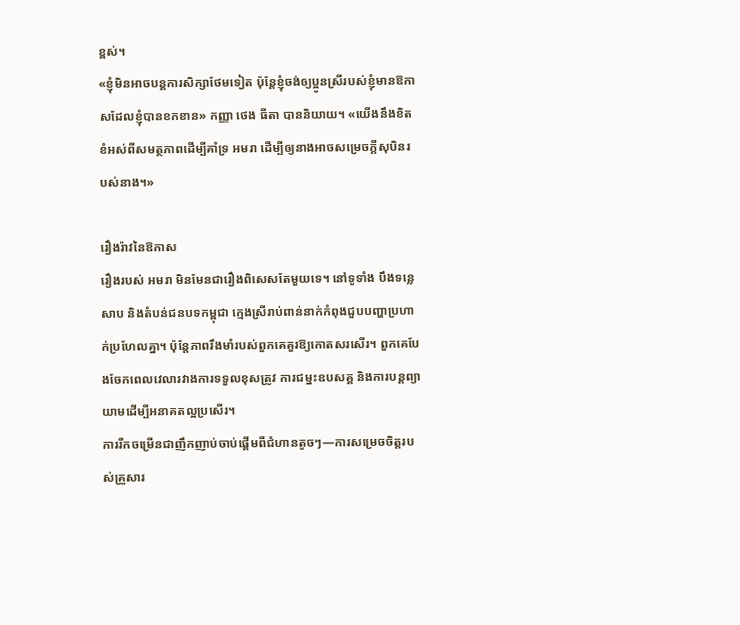ខ្ពស់។
«ខ្ញុំមិនអាចបន្តការសិក្សាថែមទៀត ប៉ុន្តែខ្ញុំចង់ឲ្យប្អូនស្រីរបស់ខ្ញុំមានឱកាសដែលខ្ញុំបានខកខាន» កញ្ញា ថេង ធីតា បាននិយាយ។ «យើងនឹងខិតខំអស់ពីសមត្ថភាពដើម្បីគាំទ្រ អមរា ដើម្បីឲ្យនាងអាចសម្រេចក្តីសុបិនរបស់នាង។»

រឿងរ៉ាវនៃឱកាស
រឿងរបស់ អមរា មិនមែនជារឿងពិសេសតែមួយទេ។ នៅទូទាំង បឹងទន្លេសាប និងតំបន់ជនបទកម្ពុជា ក្មេងស្រីរាប់ពាន់នាក់កំពុងជួបបញ្ហាប្រហាក់ប្រហែលគ្នា។ ប៉ុន្តែភាពរឹងមាំរបស់ពួកគេគួរឱ្យកោតសរសើរ។ ពួកគេបែងចែកពេលវេលារវាងការទទួលខុសត្រូវ ការជម្នះឧបសគ្គ និងការបន្តព្យាយាមដើម្បីអនាគតល្អប្រសើរ។
ការរីកចម្រើនជាញឹកញាប់ចាប់ផ្តើមពីជំហានតូចៗ—ការសម្រេចចិត្តរបស់គ្រួសារ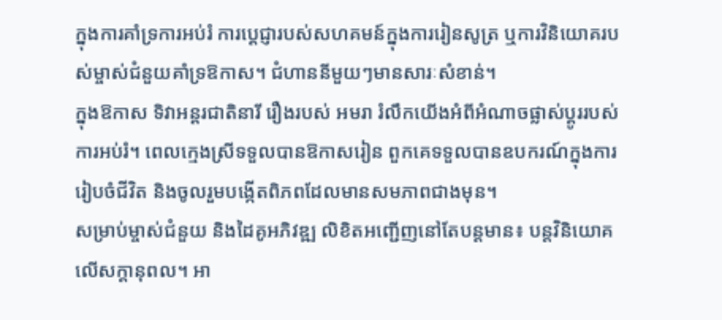ក្នុងការគាំទ្រការអប់រំ ការប្តេជ្ញារបស់សហគមន៍ក្នុងការរៀនសូត្រ ឬការវិនិយោគរបស់ម្ចាស់ជំនួយគាំទ្រឱកាស។ ជំហាននីមួយៗមានសារៈសំខាន់។
ក្នុងឱកាស ទិវាអន្តរជាតិនារី រឿងរបស់ អមរា រំលឹកយើងអំពីអំណាចផ្លាស់ប្តូររបស់ការអប់រំ។ ពេលក្មេងស្រីទទួលបានឱកាសរៀន ពួកគេទទួលបានឧបករណ៍ក្នុងការរៀបចំជីវិត និងចូលរួមបង្កើតពិភពដែលមានសមភាពជាងមុន។
សម្រាប់ម្ចាស់ជំនួយ និងដៃគូអភិវឌ្ឍ លិខិតអញ្ជើញនៅតែបន្តមាន៖ បន្តវិនិយោគលើសក្តានុពល។ អា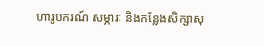ហារូបករណ៍ សម្ភារៈ និងកន្លែងសិក្សាសុ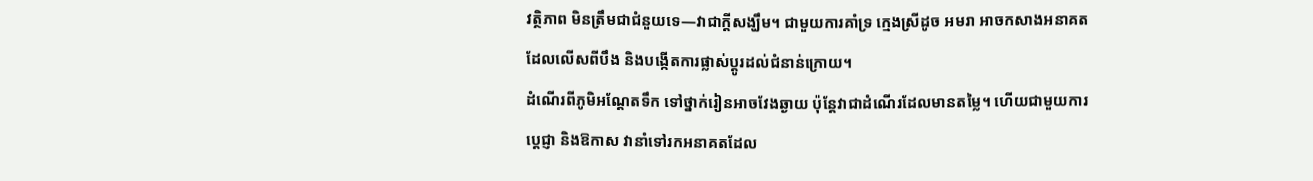វត្ថិភាព មិនត្រឹមជាជំនួយទេ—វាជាក្តីសង្ឃឹម។ ជាមួយការគាំទ្រ ក្មេងស្រីដូច អមរា អាចកសាងអនាគតដែលលើសពីបឹង និងបង្កើតការផ្លាស់ប្តូរដល់ជំនាន់ក្រោយ។
ដំណើរពីភូមិអណ្តែតទឹក ទៅថ្នាក់រៀនអាចវែងឆ្ងាយ ប៉ុន្តែវាជាដំណើរដែលមានតម្លៃ។ ហើយជាមួយការប្តេជ្ញា និងឱកាស វានាំទៅរកអនាគតដែល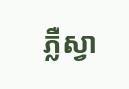ភ្លឺស្វា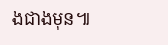ងជាងមុន៕